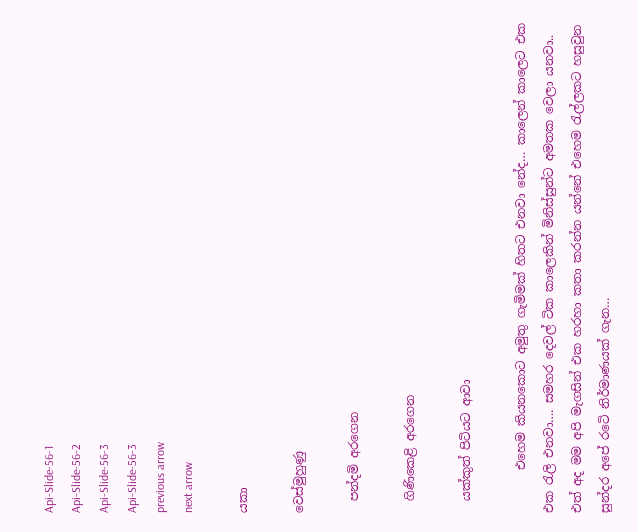Api-Slide-56-1
Api-Slide-56-2
Api-Slide-56-3
Api-Slide-56-3
previous arrow
next arrow

යකා

වෙස්මුහුණු

  පන්දමි අරගෙන

  ගිණිකෙළි අරගෙන

  යක්කුත් පිටියට ආවා

       එහෙම කියනකොට අමුතු ගැමිමක් හිතට එනවා නේද… කාලෙන් කාලෙට එක එක රැලි එනවා…. සමහර දෙවල් ටික කාලෙකින් මිනිස්සුන්ට අමතක වෙලා යනවා..  එත් අද මම අපි මැගසින් එක හරහා කතා කරන්න යන්නේ එහෙම රැල්ලකට හසුවුන සුන්දර අපේ රටෙි නිර්මාණයක් ගැන…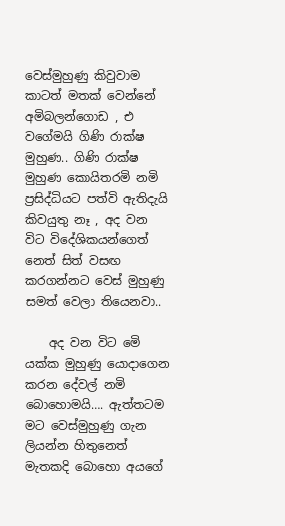වෙස්මුහුණු කිවුවාම කාටත් මතක් වෙන්නේ අමිබලන්ගොඩ , එ වගේමයි ගිණි රාක්ෂ මුහුණ.. ගිණි රාක්ෂ මුහුණ කොයිතරමි නමි ප්‍රසිද්ධියට පත්වි ඇතිදැයි කිවයුතු නෑ , අද වන විට විදේශිකයන්ගෙත් නෙත් සිත් වසඟ කරගන්නට වෙස් මුහුණු සමත් වෙලා තියෙනවා..

    අද වන විට මෙි යක්ක මුහුණු යොදාගෙන කරන දේවල් නමි බොහොමයි…. ඇත්තටම මට වෙස්මුහුණු ගැන ලියන්න හිතුනෙත් මැතකදි බොහො අයගේ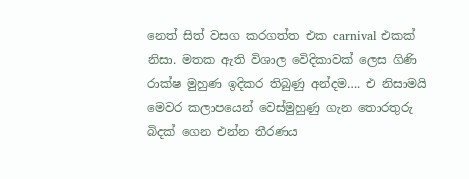නෙත් සිත් වසග කරගත්ත එක carnival එකක් නිසා. මතක ඇති විශාල වෙිදිකාවක් ලෙස ගිණි රාක්ෂ මුහුණ ඉදිකර තිබුණු අන්දම…. එ නිසාමයි මෙවර කලාපයෙන් වෙස්මුහුණු ගැන තොරතුරු බිදක් ගෙන එන්න තීරණය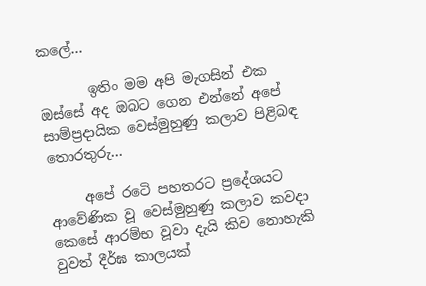කලේ…

       ඉතිං මම අපි මැගසින් එක ඔස්සේ අද ඔබට ගෙන එන්නේ අපේ සාම්ප්‍රදායික වෙස්මුහුණු කලාව පිළිබඳ තොරතුරු…

     අපේ රටෙි පහතරට ප්‍රදේශයට ආවේණික වූ වෙස්මුහුණු කලාව කවදා කෙසේ ආරම්භ වූවා දැයි කිව නොහැකි වුවත් දීර්ඝ කාලයක්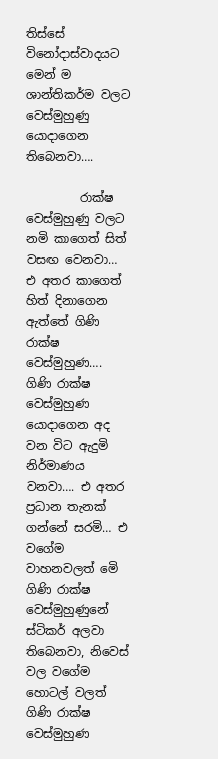තිස්සේ විනෝදාස්වාදයට මෙන් ම ශාන්තිකර්ම වලට වෙස්මුහුණු යොදාගෙන තිබෙනවා….

         රාක්ෂ වෙස්මුහුණු වලට නමි කාගෙත් සිත් වසඟ වෙනවා… එ අතර කාගෙත් හිත් දිනාගෙන ඇත්තේ ගිණි රාක්ෂ වෙස්මුහුණ…. ගිණි රාක්ෂ වෙස්මුහුණ යොදාගෙන අද වන විට ඇදුමි නිර්මාණය වනවා…. එ අතර ප්‍රධාන තැනක් ගන්නේ සරමි… එ වගේම වාහනවලත් මෙි ගිණි රාක්ෂ වෙස්මුහුණුනේ ස්ටිකර් අලවා තිබෙනවා, නිවෙස් වල වගේම හොටල් වලත් ගිණි රාක්ෂ වෙස්මුහුණ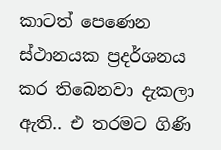කාටත් පෙණෙන ස්ථානයක ප්‍රදර්ශනය කර තිබෙනවා දැකලා ඇති.. එ තරමට ගිණි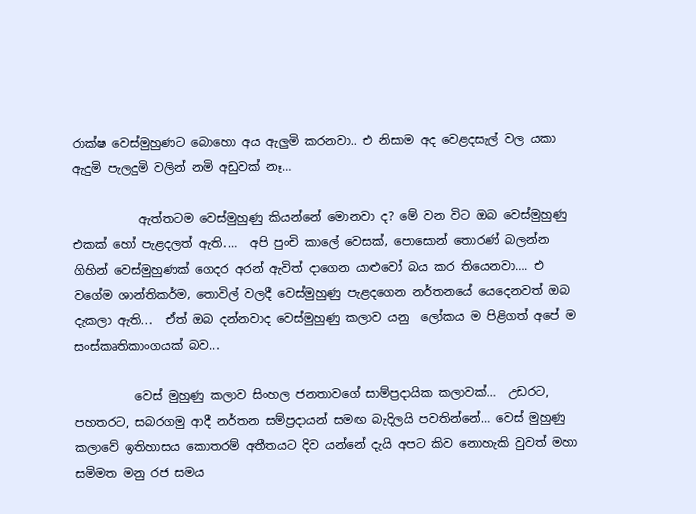රාක්ෂ වෙස්මුහුණට බොහො අය ඇලුමි කරනවා.. එ නිසාම අද වෙළදසැල් වල යකා ඇදුමි පැලදුමි වලින් නමි අඩුවක් නෑ…

           ඇත්තටම වෙස්මුහුණු කියන්නේ මොනවා ද? මේ වන විට ඔබ වෙස්මුහුණු එකක් හෝ පැළදලත් ඇති․…  අපි පුංචි කාලේ වෙසක්‚ පොසොන් තොරණ් බලන්න ගිහින් වෙස්මුහුණක් ගෙදර අරන් ඇවිත් දාගෙන යාළුවෝ බය කර තියෙනවා…. එ වගේම ශාන්තිකර්ම‚ තොවිල් වලදී වෙස්මුහුණු පැළදගෙන නර්තනයේ යෙදෙනවත් ඔබ දැකලා ඇති..․  ඒත් ඔබ දන්නවාද වෙස්මුහුණු කලාව යනු  ලෝකය ම පිළිගත් අපේ ම සංස්කෘතිකාංගයක් බව..․

          වෙස් මුහුණු කලාව සිංහල ජනතාවගේ සාම්ප්‍රදායික කලාවක්…  උඩරට, පහතරට, සබරගමු ආදී නර්තන සම්ප්‍රදායන් සමඟ බැදිලයි පවතින්නේ… වෙස් මුහුණු කලාවේ ඉතිහාසය කොතරම් අතීතයට දිව යන්නේ දැයි අපට කිව නොහැකි වුවත් මහා සමිමත මනු රජ සමය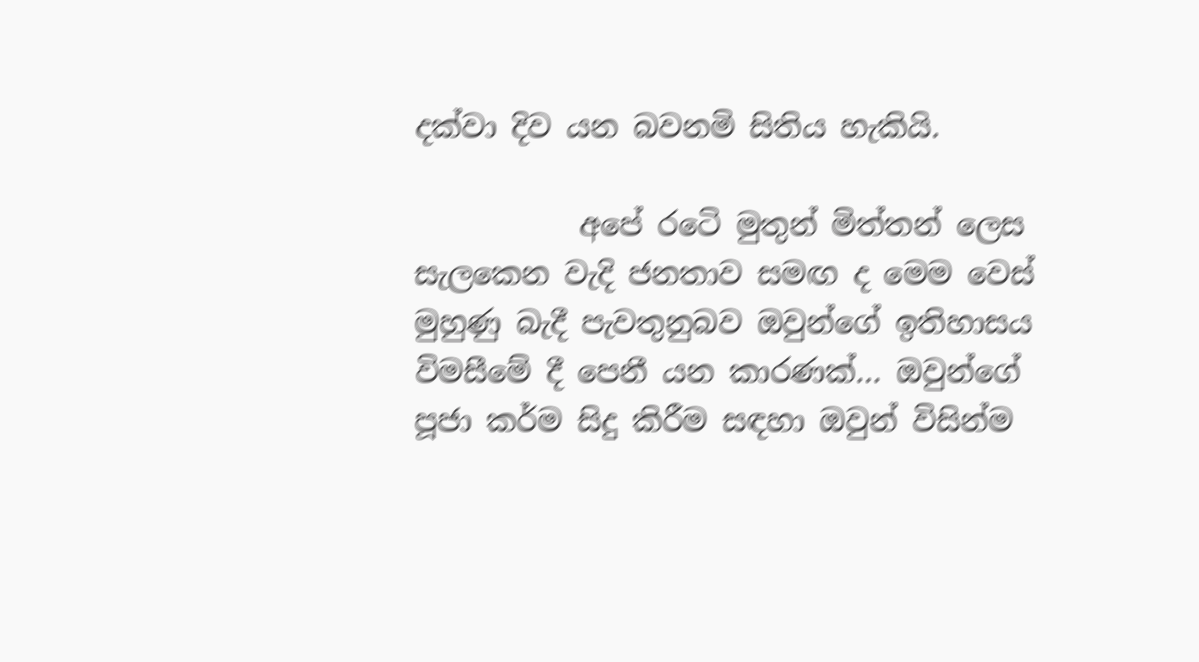දක්වා දිව යන බවනමි සිතිය හැකියි.

           අපේ රටෙි මුතුන් මිත්තන් ලෙස සැලකෙන වැදි ජනතාව සමඟ ද මෙම වෙස් මුහුණු බැදී පැවතුනුබව ඔවුන්ගේ ඉතිහාසය විමසීමේ දී පෙනී යන කාරණක්… ඔවුන්ගේ පූජා කර්ම සිදු කිරීම සඳහා ඔවුන් විසින්ම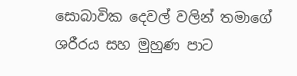සොබාවික දෙවල් වලින් තමාගේ ශරීරය සහ මුහුණ පාට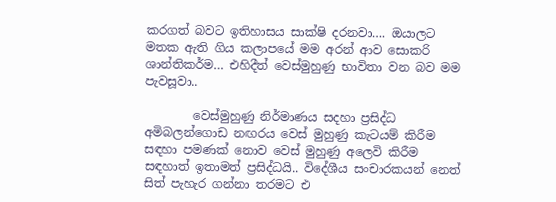කරගත් බවට ඉතිහාසය සාක්ෂි දරනවා…. ඔයාලට මතක ඇති ගිය කලාපයේ මම අරන් ආව සොකරි ශාන්තිකර්ම… එහිදීත් වෙස්මුහුණු භාවිතා වන බව මම පැවසූවා..

        වෙස්මුහුණු නිර්මාණය සදහා ප්‍රසිද්ධ අමිබලන්ගොඩ නඟරය වෙස් මුහුණු කැටයම් කිරීම සඳහා පමණක් නොව වෙස් මුහුණු අලෙවි කිරීම සඳහාත් ඉතාමත් ප්‍රසිද්ධයි.. විදේශීය සංචාරකයන් නෙත් සිත් පැහැර ගන්නා තරමට එ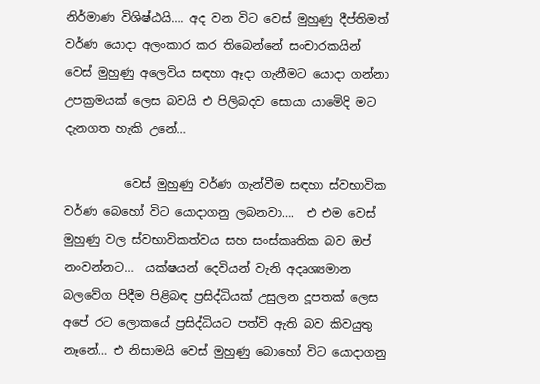නිර්මාණ විශිෂ්ඨයි…. අද වන විට වෙස් මුහුණු දීප්තිමත් වර්ණ යොදා අලංකාර කර තිබෙන්නේ සංචාරකයින් වෙස් මුහුණු අලෙවිය ‍සඳහා ඈදා ගැනීමට යොදා ගන්නා උපක්‍රමයක් ලෙස බවයි එ පිලිබදව සොයා යාමෙිදි මට දැනගත හැකි උනේ…

          වෙස් මුහුණු වර්ණ ගැන්වීම සඳහා ස්වභාවික වර්ණ බෙහෝ විට යොදාගනු ලබනවා….  එ එම වෙස් මුහුණු වල ස්වභාවිකත්වය සහ සංස්කෘතික බව ඔප් නංවන්නට…  යක්ෂයන් දෙවියන් වැනි අදෘශ්‍යමාන බලවේග පිදීම පිළිබඳ ප්‍රසිද්ධියක් උසුලන දූපතක් ලෙස අපේ රට ලොකයේ ප්‍රසිද්ධියට පත්වි ඇති බව කිවයුතු නෑනේ… එ නිසාමයි වෙස් මුහුණු බොහෝ විට යොදාගනු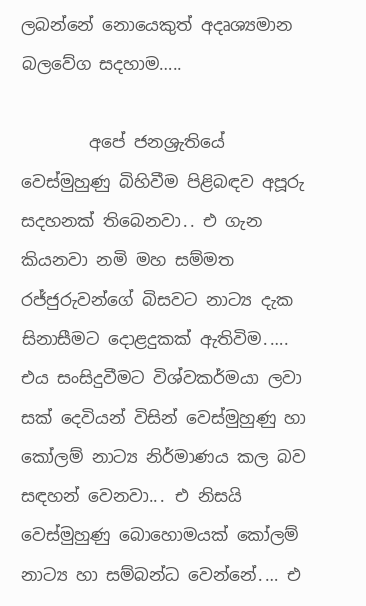ලබන්නේ නොයෙකුත් අදෘශ්‍යමාන බලවේග සදහාම…..

        අපේ ජනශ්‍රැතියේ වෙස්මුහුණු බිහිවීම පිළිබඳව අපූරු  සදහනක් තිබෙනවා․. එ ගැන කියනවා නමි මහ සම්මත රජ්ජුරුවන්ගේ බිසවට නාට්‍ය දැක සිනාසීමට දොළදුකක් ඇතිවිම․…. එය සංසිදුවීමට විශ්වකර්මයා ලවා සක් දෙවියන් විසින් වෙස්මුහුණු හා කෝලම් නාට්‍ය නිර්මාණය කල බව සඳහන් වෙනවා..․ එ නිසයි වෙස්මුහුණු බොහොමයක් කෝලම් නාට්‍ය හා සම්බන්ධ වෙන්නේ․… එ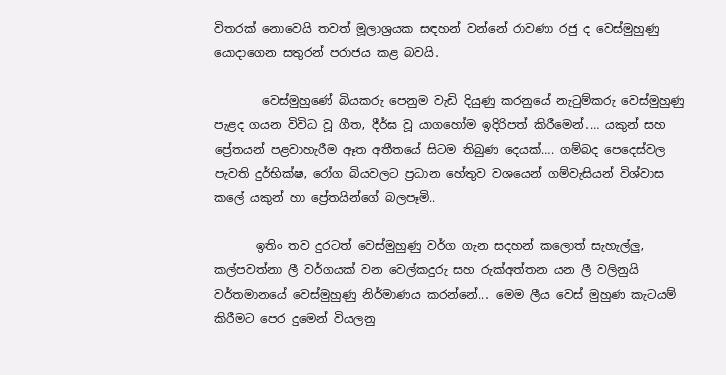විතරක් නොවෙයි තවත් මූලාශ්‍රයක සඳහන් වන්නේ රාවණා රජු ද වෙස්මුහුණු යොදාගෙන සතුරන් පරාජය කළ බවයි․

        වෙස්මුහුණේ බියකරු පෙනුම වැඩි දියුණු කරනුයේ නැටුම්කරු වෙස්මුහුණු පැළද ගයන විවිධ වූ ගීත‚ දීර්ඝ වූ යාගහෝම ඉදිරිපත් කිරීමෙන්․… යකුන් සහ ප්‍රේතයන් පළවාහැරීම ඈත අතීතයේ සිටම තිබුණ දෙයක්…. ගම්බද පෙදෙස්වල පැවති දුර්භික්ෂ‚ රෝග බියවලට ප්‍රධාන හේතුව වශයෙන් ගම්වැසියන් විශ්වාස කලේ යකුන් හා ප්‍රේතයින්ගේ බලපෑමි..

       ඉතිං තව දුරටත් වෙස්මුහුණු වර්ග ගැන සදහන් කලොත් සැහැල්ලු‚ කල්පවත්නා ලී වර්ගයක් වන වෙල්කදුරු සහ රුක්අත්තන යන ලී වලිනුයි වර්තමානයේ වෙස්මුහුණු නිර්මාණය කරන්නේ..․ මෙම ලීය වෙස් මුහුණ කැටයම් කිරීමට පෙර දුමෙන් වියලනු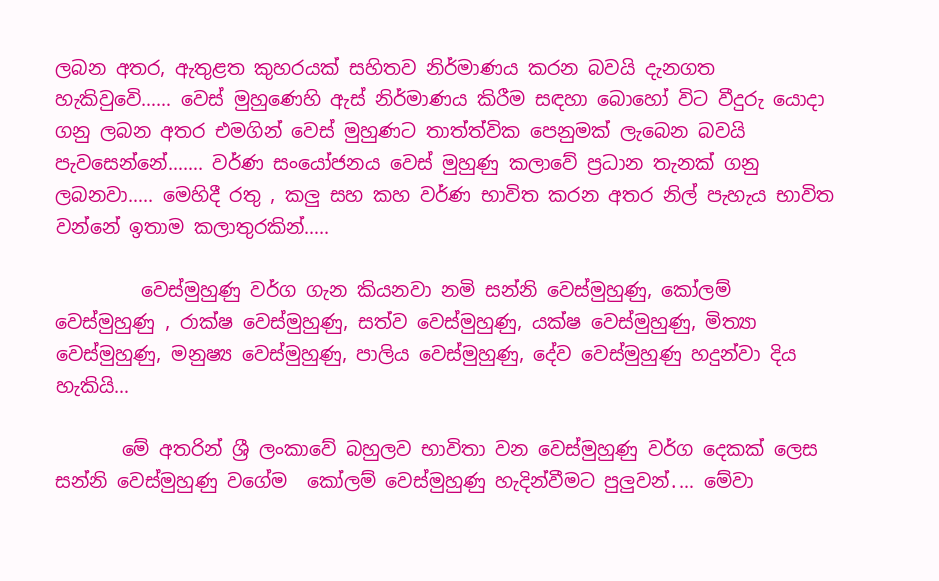ලබන අතර, ඇතුළත කුහරයක් සහිතව නිර්මාණය කරන බවයි දැනගත හැකිවුවෙි…… වෙස් මුහුණෙහි ඇස් නිර්මාණය කිරීම සඳහා බොහෝ විට වීදුරු යොදා ගනු ලබන අතර එමගින් වෙස් මුහුණට තාත්ත්වික පෙනුමක් ලැබෙන බවයි පැවසෙන්නේ……. වර්ණ සංයෝජනය වෙස් මුහුණු කලාවේ ප්‍රධාන තැනක් ගනු ලබනවා….. මෙහිදී රතු , කලු සහ කහ වර්ණ භාවිත කරන අතර නිල් පැහැය භාවිත වන්නේ ඉතාම කලාතුරකින්…..

         වෙස්මුහුණු වර්ග ගැන කියනවා නමි සන්නි වෙස්මුහුණු, කෝලම් වෙස්මුහුණු , රාක්ෂ වෙස්මුහුණු, සත්ව වෙස්මුහුණු, යක්ෂ වෙස්මුහුණු, මිත්‍යා වෙස්මුහුණු, මනුෂ්‍ය වෙස්මුහුණු, පාලිය වෙස්මුහුණු, දේව වෙස්මුහුණු හදුන්වා දිය හැකියි…

       මේ අතරින් ශ්‍රී ලංකාවේ බහුලව භාවිතා වන වෙස්මුහුණු වර්ග දෙකක් ලෙස සන්නි වෙස්මුහුණු වගේම  කෝලම් වෙස්මුහුණු හැදින්වීමට පුලුවන්․… මේවා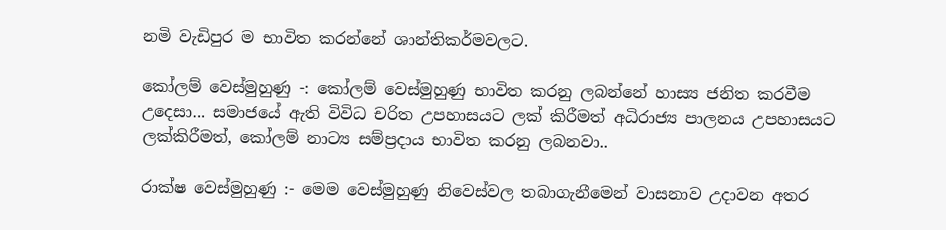නමි වැඩිපුර ම භාවිත කරන්නේ ශාන්තිකර්මවලට.

කෝලම් වෙස්මුහුණු -: කෝලම් වෙස්මුහුණු භාවිත කරනු ලබන්නේ හාස්‍ය ජනිත කරවීම උදෙසා․.. සමාජයේ ඇති විවිධ චරිත උපහාසයට ලක් කිරීමත් අධිරාජ්‍ය පාලනය උපහාසයට ලක්කිරීමත්‚ කෝලම් නාට්‍ය සම්ප්‍රදාය භාවිත කරනු ලබනවා..

රාක්ෂ වෙස්මුහුණු :- මෙම වෙස්මුහුණු නිවෙස්වල තබාගැනීමෙන් වාසනාව උදාවන අතර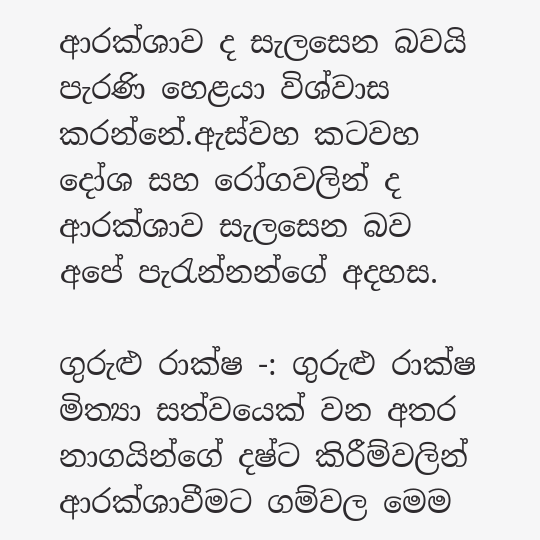ආරක්ශාව ද සැලසෙන බවයි පැරණි හෙළයා විශ්වාස කරන්නේ․ඇස්වහ කටවහ දෝශ සහ රෝගවලින් ද ආරක්ශාව සැලසෙන බව අපේ පැරැන්නන්ගේ අදහස.

ගුරුළු රාක්ෂ -: ගුරුළු රාක්ෂ මිත්‍යා සත්වයෙක් වන අතර නාගයින්ගේ දෂ්ට කිරීම්වලින් ආරක්ශාවීමට ගම්වල මෙම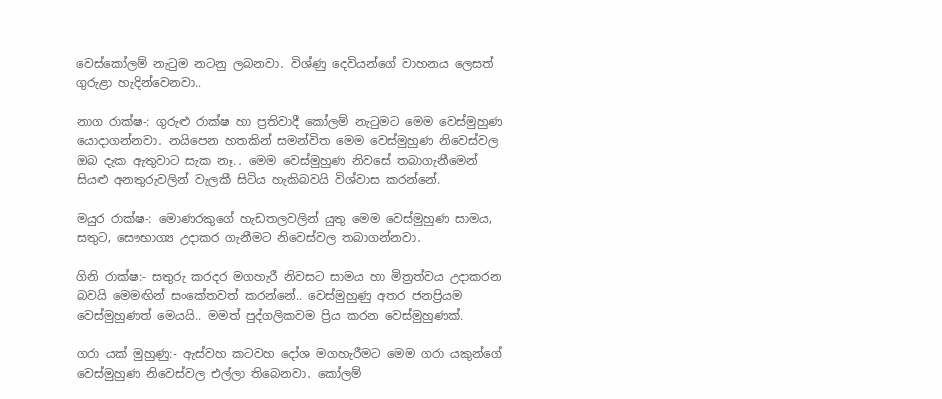වෙස්කෝලම් නැටුම නටනු ලබනවා․ විශ්ණු දෙවියන්ගේ වාහනය ලෙසත් ගුරුළා හැදින්වෙනවා..

නාග රාක්ෂ-: ගුරුළු රාක්ෂ හා ප්‍රතිවාදී කෝලම් නැටුමට මෙම වෙස්මුහුණ යොදාගන්නවා․ නයිපෙන හතකින් සමන්විත මෙම වෙස්මුහුණ නිවෙස්වල ඔබ දැක ඇතුවාට සැක නෑ.․ මෙම වෙස්මුහුණ නිවසේ තබාගැනීමෙන් සියළු අනතුරුවලින් වැලකී සිටිය හැකිබවයි විශ්වාස කරන්නේ.

මයුර රාක්ෂ-: මොණරකුගේ හැඩතලවලින් යුතු මෙම වෙස්මුහුණ සාමය‚ සතුට‚ සෞභාග්‍ය උදාකර ගැනීමට නිවෙස්වල තබාගන්නවා․

ගිනි රාක්ෂ:- සතුරු කරදර මගහැරී නිවසට සාමය හා මිත්‍රත්වය උදාකරන බවයි මෙමඟින් සංකේතවත් කරන්නේ.. වෙස්මුහුණු අතර ජනප්‍රියම වෙස්මුහුණත් මෙයයි.. මමත් පුද්ගලිකවම ප්‍රිය කරන වෙස්මුහුණක්.

ගරා යක් මුහුණු:- ඇස්වහ කටවහ දෝශ මගහැරීමට මෙම ගරා යකුන්ගේ වෙස්මුහුණ නිවෙස්වල එල්ලා තිබෙනවා․ කෝලම්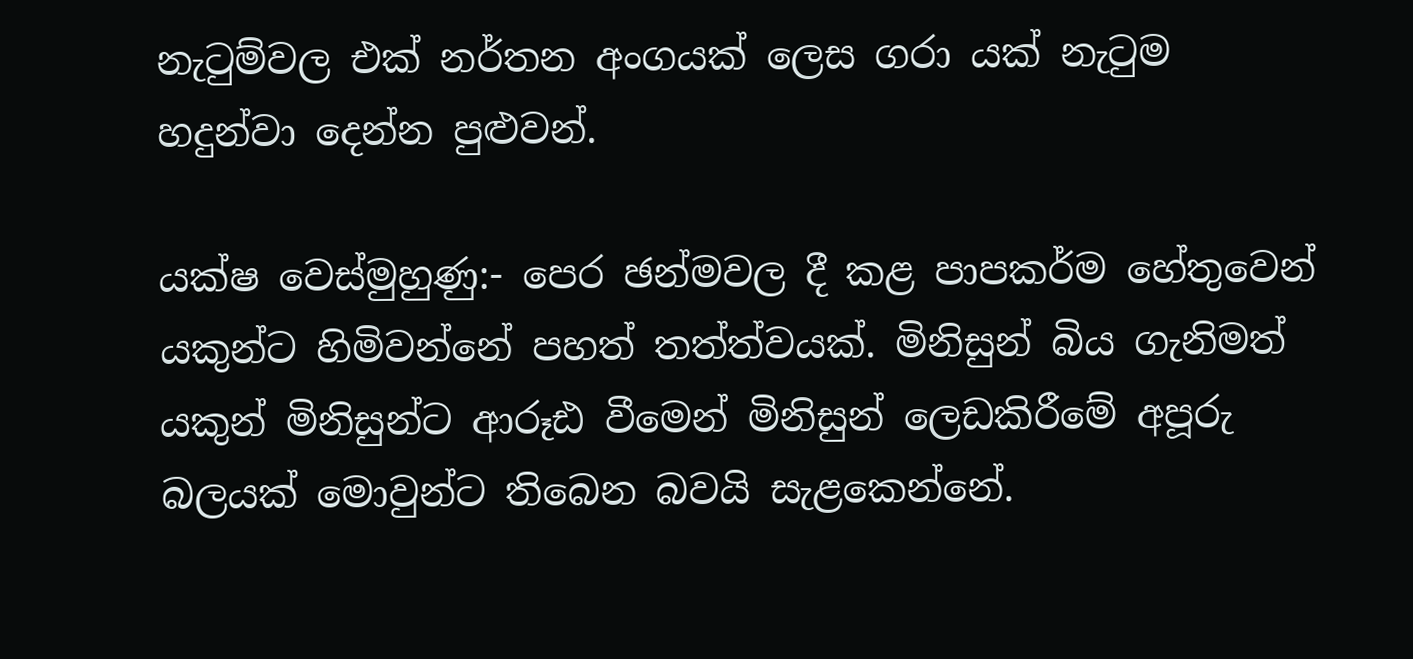නැටුම්වල එක් නර්තන අංගයක් ලෙස ගරා යක් නැටුම හදුන්වා දෙන්න පුළුවන්.

යක්ෂ වෙස්මුහුණු:- පෙර ඡන්මවල දී කළ පාපකර්ම හේතුවෙන් යකුන්ට හිමිවන්නේ පහත් තත්ත්වයක්. මිනිසුන් බිය ගැනිමත් යකුන් මිනිසුන්ට ආරූඪ වීමෙන් මිනිසුන් ලෙඩකිරීමේ අපූරු බලයක් මොවුන්ට තිබෙන බවයි සැළකෙන්නේ.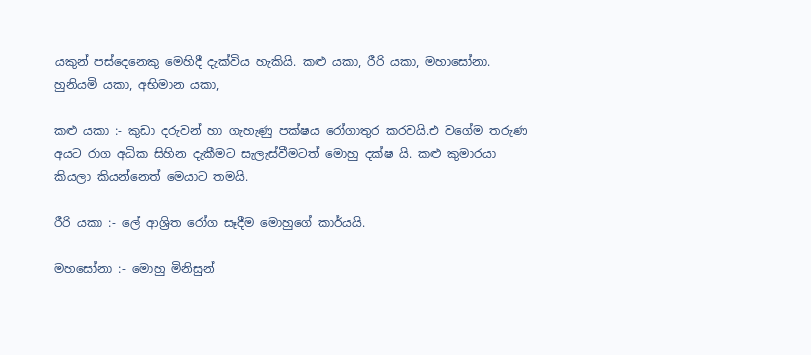යකුන් පස්දෙනෙකු මෙහිදී දැක්විය හැකියි. කළු යකා, රීරි යකා, මහාසෝනා. හුනියමි යකා, අභිමාන යකා,

කළු යකා :- කුඩා දරුවන් හා ගැහැණු පක්ෂය රෝගාතුර කරවයි.එ වගේම තරුණ අයට රාග අධික සිහින දැකීමට සැලැස්වීමටත් මොහු දක්ෂ යි. කළු කුමාරයා කියලා කියන්නෙත් මෙයාට තමයි.

රීරි යකා :- ලේ ආශ්‍රිත රෝග සෑදීම මොහුගේ කාර්යයි.

මහසෝනා :- මොහු මිනිසුන්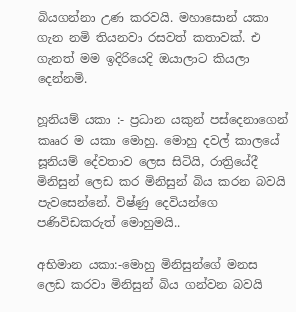බියගන්නා උණ කරවයි. මහාසොන් යකා ගැන නමි තියනවා රසවත් කතාවක්. එ ගැනත් මම ඉදිරියෙදි ඔයාලාට කියලා දෙන්නමි.

හූනියම් යකා :- ප්‍රධාන යකුන් පස්දෙනාගෙන් කෲර ම යකා මොහු. මොහු දවල් කාලයේ සූනියම් දේවතාව ලෙස සිටියි, රාත්‍රියේදී මිනිසුන් ලෙඩ කර මිනිසුන් බිය කරන බවයි පැවසෙන්නේ. විෂ්ණු දෙවියන්ගෙ පණිවිඩකරුත් මොහුමයි..

අභිමාන යකා:-මොහු මිනිසුන්ගේ මනස ලෙඩ කරවා මිනිසුන් බිය ගන්වන බවයි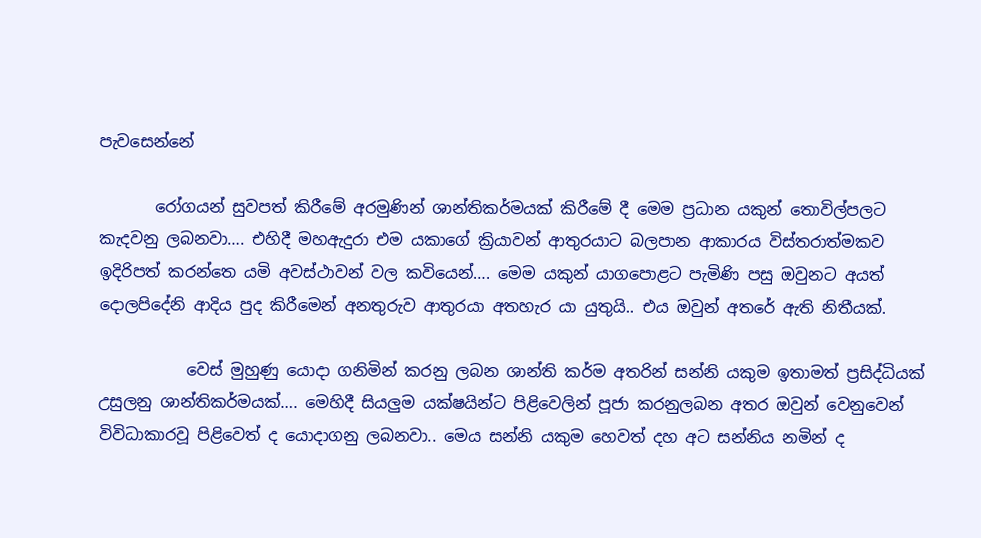පැවසෙන්නේ

       රෝගයන් සුවපත් කිරීමේ අරමුණින් ශාන්තිකර්මයක් කිරීමේ දී මෙම ප්‍රධාන යකුන් තොවිල්පලට කැදවනු ලබනවා…. එහිදී මහඇදුරා එම යකාගේ ක්‍රියාවන් ආතුරයාට බලපාන ආකාරය විස්තරාත්මකව ඉදිරිපත් කරන්තෙ යමි අවස්ථාවන් වල කවියෙන්…. මෙම යකුන් යාගපොළට පැමිණි පසු ඔවුනට අයත් දොලපිදේනි ආදිය පුද කිරීමෙන් අනතුරුව ආතුරයා අතහැර යා යුතුයි.. එය ඔවුන් අතරේ ඇති නිතීයක්.

           වෙස් මුහුණු යොදා ගනිමින් කරනු ලබන ශාන්ති කර්ම අතරින් සන්නි යකුම ඉතාමත් ප්‍රසිද්ධියක් උසුලනු ශාන්තිකර්මයක්…. මෙහිදී සියලුම යක්ෂයින්ට පිළිවෙලින් පූජා කරනුලබන අතර ඔවුන් වෙනුවෙන් විවිධාකාරවූ පිළිවෙත් ද යොදාගනු ලබනවා.. මෙය සන්නි යකුම හෙවත් දහ අට සන්නිය නමින් ද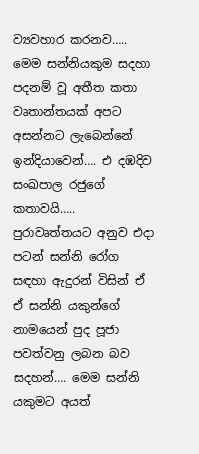ව්‍යවහාර කරනව….. මෙම සන්නියකුම සදහා පදනම් වූ අතීත කතා වෘතාන්තයක් අපට අසන්නට ලැබෙන්නේ ඉන්දියාවෙන්…. එ දඹදිව සංඛපාල රජුගේ කතාවයි…..  පුරාවෘත්තයට අනුව එදා පටන් සන්නි රෝග සඳහා ඇදුරන් විසින් ඒ ඒ සන්නි යකුන්ගේ නාමයෙන් පුද පූජා පවත්වනු ලබන බව සදහන්…. මෙම සන්නි යකුමට අයත්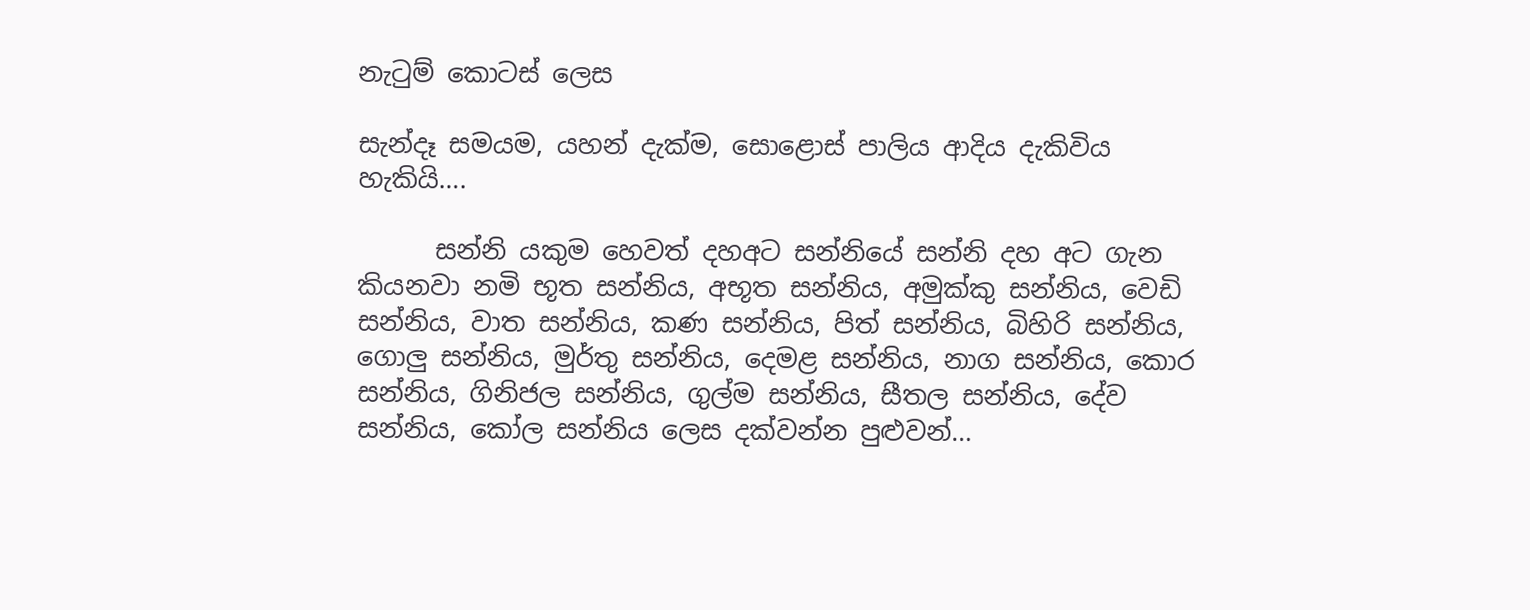නැටුම් ‍කොටස් ලෙස

සැන්දෑ සමයම, යහන් දැක්ම, සොළොස් පාලිය ආදිය දැකිවිය හැකියි….

      සන්නි යකුම හෙවත් දහඅට සන්නියේ සන්නි දහ අට ගැන කියනවා නමි භූත සන්නිය, අභූත සන්නිය, අමුක්කු සන්නිය, වෙඩි සන්නිය, වාත සන්නිය, කණ සන්නිය, පිත් සන්නිය, බිහිරි සන්නිය, ගොලු සන්නිය, මුර්තු සන්නිය, දෙමළ සන්නිය, නාග සන්නිය, කොර සන්නිය, ගිනිජල සන්නිය, ගුල්ම සන්නිය, සීතල සන්නිය, දේව සන්නිය, කෝල සන්නිය ලෙස දක්වන්න පුළුවන්…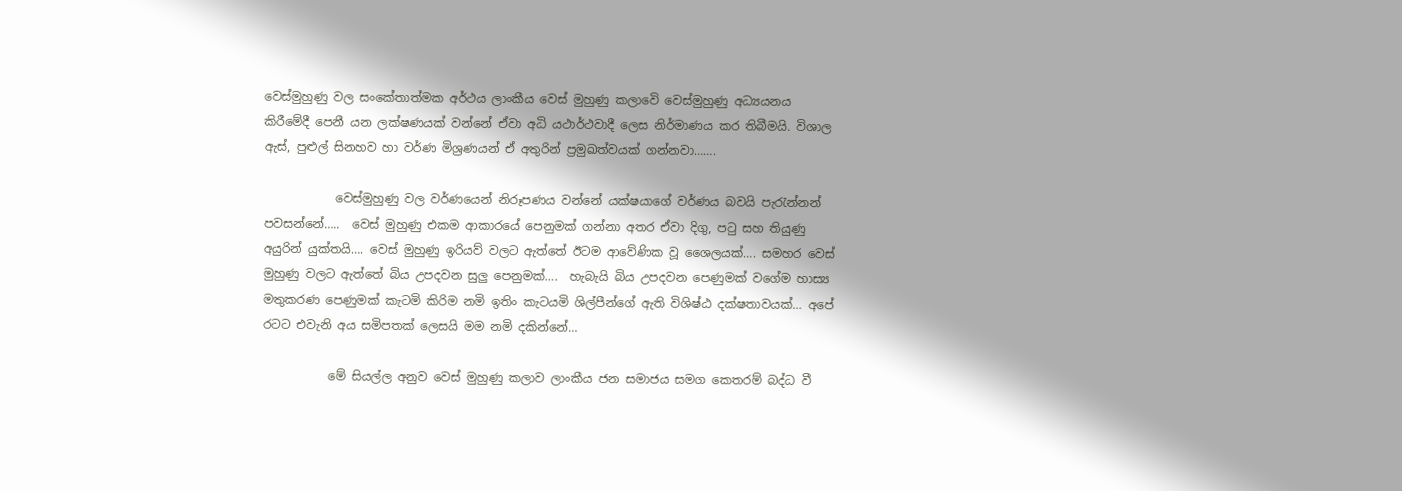වෙස්මුහුණු වල සංකේතාත්මක අර්ථය ලාංකීය වෙස් මුහුණු කලාවෙි වෙස්මුහුණු අධ්‍යයනය කිරීමේදී පෙනී යන ලක්ෂණයක් වන්නේ ඒවා අධි යථාර්ථවාදී ලෙස නිර්මාණය කර තිබීමයි. විශාල ඇස්, පුළුල් සිනහව හා වර්ණ මිශ්‍රණයන් ඒ අතුරින් ප්‍රමුඛත්වයක් ගන්නවා…….

            වෙස්මුහුණු වල වර්ණයෙන් නිරූපණය වන්නේ යක්ෂයාගේ වර්ණය බවයි පැරැන්නන් පවසන්නේ…..  වෙස් මුහුණු එකම ආකාරයේ පෙනුමක් ගන්නා අතර ඒවා දිගු, පටු සහ තියුණු අයුරින් යුක්තයි…. වෙස් මුහුණු ඉරියව් වලට ඇත්තේ ඊටම ආවේණික වූ ශෛලයක්…. සමහර වෙස් මුහුණු වලට ඇත්තේ බිය උපදවන සුලු පෙනුමක්….  හැබැයි බිය උපදවන පෙණුමක් වගේම හාස්‍ය මතුකරණ පෙණුමක් කැටමි කිරිම නමි ඉතිං කැටයමි ශිල්පීන්ගේ ඇති විශිෂ්ඨ දක්ෂතාවයක්… අපේ රටට එවැනි අය සමිපතක් ලෙසයි මම නමි දකින්නේ…

           මේ සියල්ල අනුව වෙස් මුහුණු කලාව ලාංකීය ජන සමාජය සමග කෙතරම් බද්ධ වී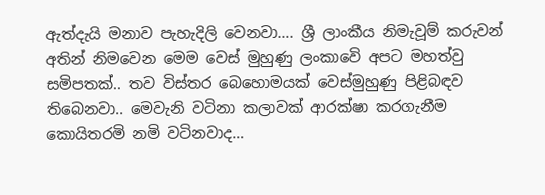ඇත්දැයි මනාව පැහැදිලි වෙනවා…. ශ්‍රී ලාංකීය නිමැවූම් කරුවන් අතින් නිමවෙන මෙම වෙස් මුහුණු ලංකාවෙි අපට මහත්වු සමිපතක්.. තව විස්තර බෙහොමයක් වෙස්මුහුණු පිළිබඳව තිබෙනවා.. මෙවැනි වටිනා කලාවක් ආරක්ෂා කරගැනීම කොයිතරමි නමි වටිනවාද…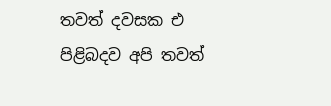තවත් දවසක එ පිළිබදව අපි තවත්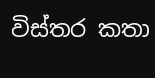විස්තර කතා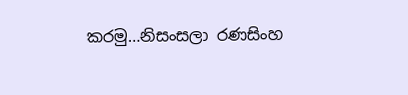කරමු…නිසංසලා රණසිංහ